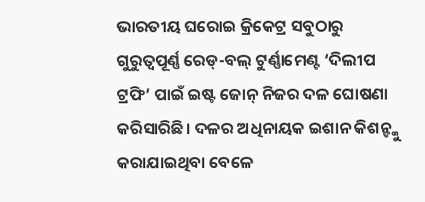ଭାରତୀୟ ଘରୋଇ କ୍ରିକେଟ୍ର ସବୁଠାରୁ ଗୁରୁତ୍ୱପୂର୍ଣ୍ଣ ରେଡ୍-ବଲ୍ ଟୁର୍ଣ୍ଣାମେଣ୍ଟ ‘ଦିଲୀପ ଟ୍ରଫି’ ପାଇଁ ଇଷ୍ଟ ଜୋନ୍ ନିଜର ଦଳ ଘୋଷଣା କରିସାରିଛି। ଦଳର ଅଧିନାୟକ ଇଶାନ କିଶନ୍ଙ୍କୁ କରାଯାଇଥିବା ବେଳେ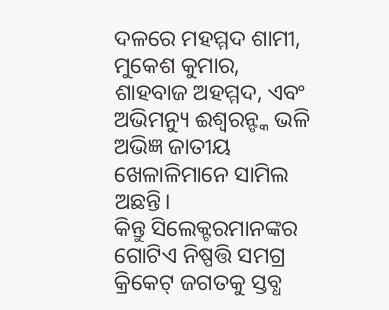ଦଳରେ ମହମ୍ମଦ ଶାମୀ, ମୁକେଶ କୁମାର, ଶାହବାଜ ଅହମ୍ମଦ, ଏବଂ ଅଭିମନ୍ୟୁ ଈଶ୍ୱରନ୍ଙ୍କ ଭଳି ଅଭିଜ୍ଞ ଜାତୀୟ ଖେଳାଳିମାନେ ସାମିଲ ଅଛନ୍ତି।
କିନ୍ତୁ ସିଲେକ୍ଟରମାନଙ୍କର ଗୋଟିଏ ନିଷ୍ପତ୍ତି ସମଗ୍ର କ୍ରିକେଟ୍ ଜଗତକୁ ସ୍ତବ୍ଧ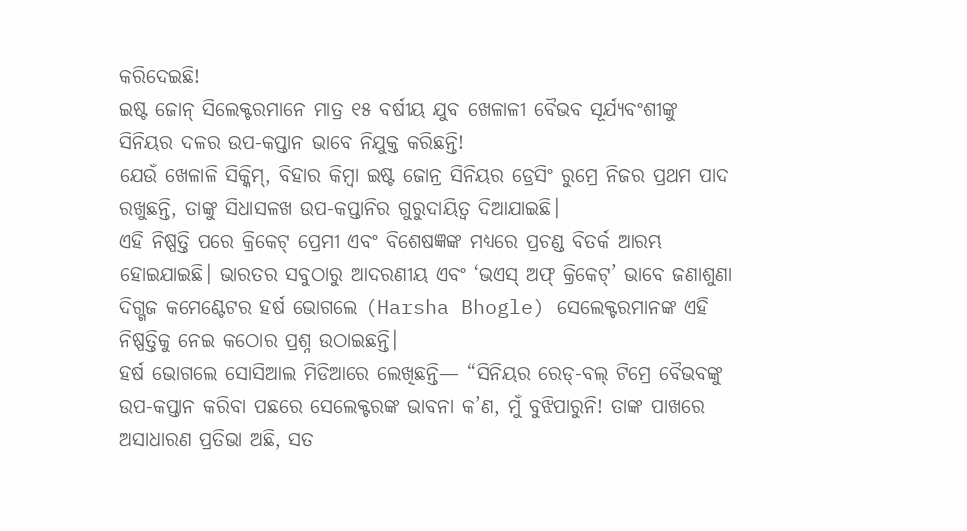କରିଦେଇଛି!
ଇଷ୍ଟ ଜୋନ୍ ସିଲେକ୍ଟରମାନେ ମାତ୍ର ୧୫ ବର୍ଷୀୟ ଯୁବ ଖେଳାଳୀ ବୈଭବ ସୂର୍ଯ୍ୟବଂଶୀଙ୍କୁ ସିନିୟର ଦଳର ଉପ-କପ୍ତାନ ଭାବେ ନିଯୁକ୍ତ କରିଛନ୍ତି!
ଯେଉଁ ଖେଳାଳି ସିକ୍କିମ୍, ବିହାର କିମ୍ବା ଇଷ୍ଟ ଜୋନ୍ର ସିନିୟର ଡ୍ରେସିଂ ରୁମ୍ରେ ନିଜର ପ୍ରଥମ ପାଦ ରଖୁଛନ୍ତି, ତାଙ୍କୁ ସିଧାସଳଖ ଉପ-କପ୍ତାନିର ଗୁରୁଦାୟିତ୍ୱ ଦିଆଯାଇଛି।
ଏହି ନିଷ୍ପତ୍ତି ପରେ କ୍ରିକେଟ୍ ପ୍ରେମୀ ଏବଂ ବିଶେଷଜ୍ଞଙ୍କ ମଧ୍ୟରେ ପ୍ରଚଣ୍ଡ ବିତର୍କ ଆରମ୍ଭ ହୋଇଯାଇଛି। ଭାରତର ସବୁଠାରୁ ଆଦରଣୀୟ ଏବଂ ‘ଭଏସ୍ ଅଫ୍ କ୍ରିକେଟ୍’ ଭାବେ ଜଣାଶୁଣା ଦିଗ୍ଗଜ କମେଣ୍ଟେଟର ହର୍ଷ ଭୋଗଲେ (Harsha Bhogle) ସେଲେକ୍ଟରମାନଙ୍କ ଏହି ନିଷ୍ପତ୍ତିକୁ ନେଇ କଠୋର ପ୍ରଶ୍ନ ଉଠାଇଛନ୍ତି।
ହର୍ଷ ଭୋଗଲେ ସୋସିଆଲ ମିଡିଆରେ ଲେଖିଛନ୍ତି— “ସିନିୟର ରେଡ୍-ବଲ୍ ଟିମ୍ରେ ବୈଭବଙ୍କୁ ଉପ-କପ୍ତାନ କରିବା ପଛରେ ସେଲେକ୍ଟରଙ୍କ ଭାବନା କ’ଣ, ମୁଁ ବୁଝିପାରୁନି! ତାଙ୍କ ପାଖରେ ଅସାଧାରଣ ପ୍ରତିଭା ଅଛି, ସତ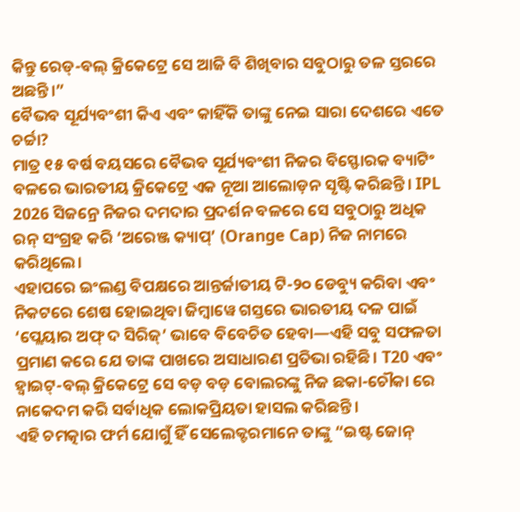କିନ୍ତୁ ରେଡ୍-ବଲ୍ କ୍ରିକେଟ୍ରେ ସେ ଆଜି ବି ଶିଖିବାର ସବୁଠାରୁ ତଳ ସ୍ତରରେ ଅଛନ୍ତି।”
ବୈଭବ ସୂର୍ଯ୍ୟବଂଶୀ କିଏ ଏବଂ କାହିଁକି ତାଙ୍କୁ ନେଇ ସାରା ଦେଶରେ ଏତେ ଚର୍ଚ୍ଚା?
ମାତ୍ର ୧୫ ବର୍ଷ ବୟସରେ ବୈଭବ ସୂର୍ଯ୍ୟବଂଶୀ ନିଜର ବିସ୍ଫୋରକ ବ୍ୟାଟିଂ ବଳରେ ଭାରତୀୟ କ୍ରିକେଟ୍ରେ ଏକ ନୂଆ ଆଲୋଡ଼ନ ସୃଷ୍ଟି କରିଛନ୍ତି। IPL 2026 ସିଜନ୍ରେ ନିଜର ଦମଦାର ପ୍ରଦର୍ଶନ ବଳରେ ସେ ସବୁଠାରୁ ଅଧିକ ରନ୍ ସଂଗ୍ରହ କରି ‘ଅରେଞ୍ଜ କ୍ୟାପ୍’ (Orange Cap) ନିଜ ନାମରେ କରିଥିଲେ।
ଏହାପରେ ଇଂଲଣ୍ଡ ବିପକ୍ଷରେ ଆନ୍ତର୍ଜାତୀୟ ଟି-୨୦ ଡେବ୍ୟୁ କରିବା ଏବଂ ନିକଟରେ ଶେଷ ହୋଇଥିବା ଜିମ୍ବାୱେ ଗସ୍ତରେ ଭାରତୀୟ ଦଳ ପାଇଁ ‘ପ୍ଲେୟାର ଅଫ୍ ଦ ସିରିଜ୍’ ଭାବେ ବିବେଚିତ ହେବା—ଏହି ସବୁ ସଫଳତା ପ୍ରମାଣ କରେ ଯେ ତାଙ୍କ ପାଖରେ ଅସାଧାରଣ ପ୍ରତିଭା ରହିଛି। T20 ଏବଂ ହ୍ୱାଇଟ୍-ବଲ୍ କ୍ରିକେଟ୍ରେ ସେ ବଡ଼ ବଡ଼ ବୋଲରଙ୍କୁ ନିଜ ଛକା-ଚୌକା ରେ ନାକେଦମ କରି ସର୍ବାଧିକ ଲୋକପ୍ରିୟତା ହାସଲ କରିଛନ୍ତି।
ଏହି ଚମତ୍କାର ଫର୍ମ ଯୋଗୁଁ ହିଁ ସେଲେକ୍ଟରମାନେ ତାଙ୍କୁ “ଇଷ୍ଟ ଜୋନ୍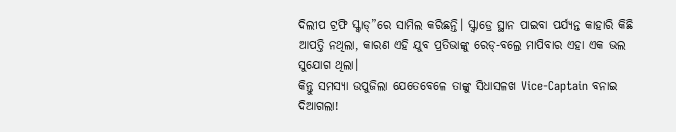ଦିଲୀପ ଟ୍ରଫି ସ୍କ୍ୱାଡ୍”ରେ ସାମିଲ କରିଛନ୍ତି। ସ୍କ୍ୱାଡ୍ରେ ସ୍ଥାନ ପାଇବା ପର୍ଯ୍ୟନ୍ତ କାହାରି କିଛି ଆପତ୍ତି ନଥିଲା, କାରଣ ଏହି ଯୁବ ପ୍ରତିଭାଙ୍କୁ ରେଡ୍-ବଲ୍ରେ ମାପିବାର ଏହା ଏକ ଭଲ ସୁଯୋଗ ଥିଲା।
କିନ୍ତୁ ସମସ୍ୟା ଉପୁଜିଲା ଯେତେବେଳେ ତାଙ୍କୁ ସିଧାସଳଖ Vice-Captain ବନାଇ ଦିଆଗଲା!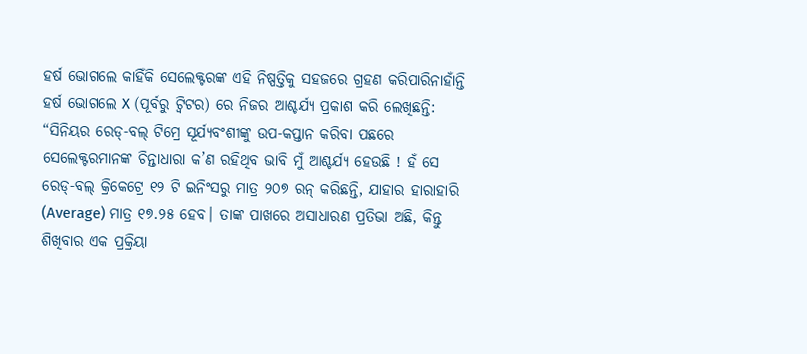ହର୍ଷ ଭୋଗଲେ କାହିଁକି ସେଲେକ୍ଟରଙ୍କ ଏହି ନିଷ୍ପତ୍ତିକୁ ସହଜରେ ଗ୍ରହଣ କରିପାରିନାହାଁନ୍ତି
ହର୍ଷ ଭୋଗଲେ X (ପୂର୍ବରୁ ଟ୍ୱିଟର) ରେ ନିଜର ଆଶ୍ଚର୍ଯ୍ୟ ପ୍ରକାଶ କରି ଲେଖିଛନ୍ତି:
“ସିନିୟର ରେଡ୍-ବଲ୍ ଟିମ୍ରେ ସୂର୍ଯ୍ୟବଂଶୀଙ୍କୁ ଉପ-କପ୍ତାନ କରିବା ପଛରେ ସେଲେକ୍ଟରମାନଙ୍କ ଚିନ୍ତାଧାରା କ’ଣ ରହିଥିବ ଭାବି ମୁଁ ଆଶ୍ଚର୍ଯ୍ୟ ହେଉଛି ! ହଁ ସେ ରେଡ୍-ବଲ୍ କ୍ରିକେଟ୍ରେ ୧୨ ଟି ଇନିଂସରୁ ମାତ୍ର ୨୦୭ ରନ୍ କରିଛନ୍ତି, ଯାହାର ହାରାହାରି (Average) ମାତ୍ର ୧୭.୨୫ ହେବ। ତାଙ୍କ ପାଖରେ ଅସାଧାରଣ ପ୍ରତିଭା ଅଛି, କିନ୍ତୁ ଶିଖିବାର ଏକ ପ୍ରକ୍ରିୟା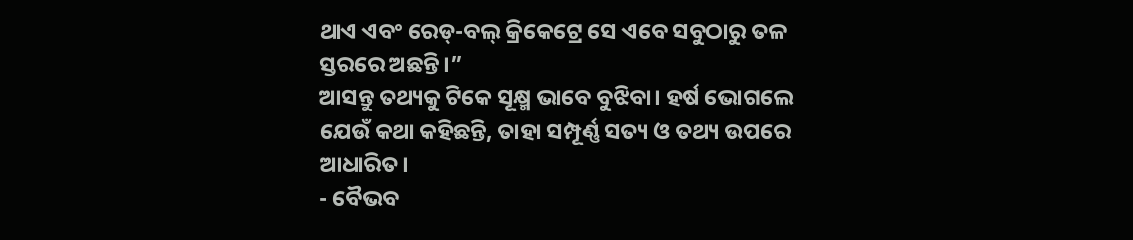ଥାଏ ଏବଂ ରେଡ୍-ବଲ୍ କ୍ରିକେଟ୍ରେ ସେ ଏବେ ସବୁଠାରୁ ତଳ ସ୍ତରରେ ଅଛନ୍ତି।”
ଆସନ୍ତୁ ତଥ୍ୟକୁ ଟିକେ ସୂକ୍ଷ୍ମ ଭାବେ ବୁଝିବା। ହର୍ଷ ଭୋଗଲେ ଯେଉଁ କଥା କହିଛନ୍ତି, ତାହା ସମ୍ପୂର୍ଣ୍ଣ ସତ୍ୟ ଓ ତଥ୍ୟ ଉପରେ ଆଧାରିତ।
- ବୈଭବ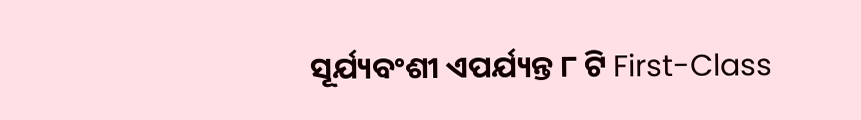ସୂର୍ଯ୍ୟବଂଶୀ ଏପର୍ଯ୍ୟନ୍ତ ୮ ଟି First-Class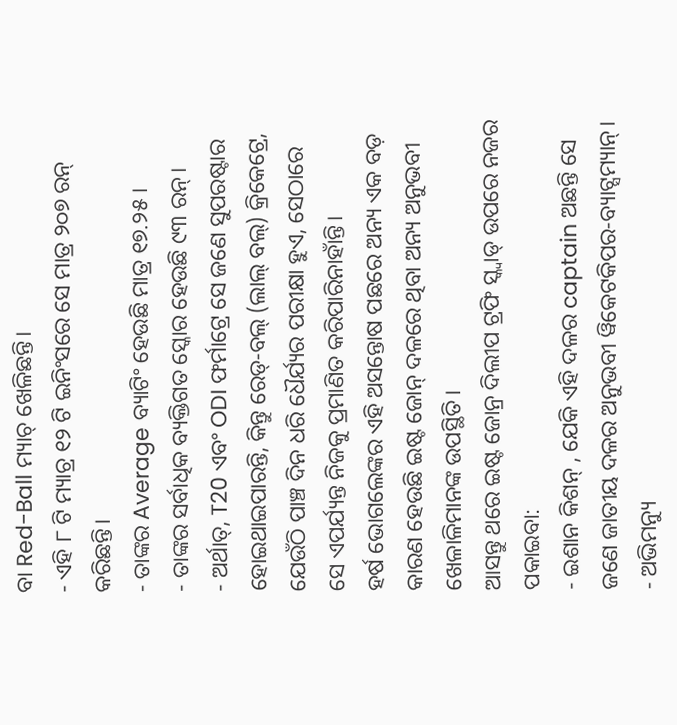ବା Red-Ball ମ୍ୟାଚ୍ ଖେଳିଛନ୍ତି।
- ଏହି ୮ ଟି ମ୍ୟାଚ୍ର ୧୨ ଟି ଇନିଂସରେ ସେ ମାତ୍ର ୨୦୭ ରନ୍ କରିଛନ୍ତି।
- ତାଙ୍କର Average ବ୍ୟାଟିଂ ହେଉଛି ମାତ୍ର ୧୭.୨୫।
- ତାଙ୍କର ସର୍ବାଧିକ ବ୍ୟକ୍ତିଗତ ସ୍କୋର ହେଉଛି ୯୩ ରନ୍।
- ଅର୍ଥାତ୍, T20 ଏବଂ ODI ଫର୍ମାଟ୍ରେ ସେ ଜଣେ ସୁପରଷ୍ଟାର ହୋଇଥାଇପାରନ୍ତି, କିନ୍ତୁ ରେଡ୍-ବଲ୍ (ଲାଲ୍ ବଲ୍) କ୍ରିକେଟ୍ରେ, ଯେଉଁଠି ପାଞ୍ଚ ଦିନ ଧରି ଧୈର୍ଯ୍ୟର ପରୀକ୍ଷା ହୁଏ, ସେଠାରେ ସେ ଏପର୍ଯ୍ୟନ୍ତ ନିଜକୁ ପ୍ରମାଣିତ କରିପାରିନାହାଁନ୍ତି।
ହର୍ଷ ଭୋଗଲେଙ୍କର ଏହି ଅସନ୍ତୋଷ ପଛରେ ଅନ୍ୟ ଏକ ବଡ଼ କାରଣ ହେଉଛି ଇଷ୍ଟ ଜୋନ୍ ଦଳରେ ଥିବା ଅନ୍ୟ ଅନୁଭବୀ ଖେଳାଳିମାନଙ୍କ ଉପସ୍ଥିତି।
ଆସନ୍ତୁ ଥରେ ଇଷ୍ଟ ଜୋନ୍ର ଦିଲୀପ ଟ୍ରଫି ସ୍କ୍ୱାଡ୍ ଉପରେ ନଜର ପକାଇବା:
- ଇଶାନ କିଶନ୍ , ଯେକି ଏହି ଦଳର captain ଅଛନ୍ତି ସେ ଜଣେ ଜାତୀୟ ଦଳର ଅନୁଭବୀ ୱିକେଟକିପର-ବ୍ୟାଟ୍ସମ୍ୟାନ୍।
- ଅଭିମନ୍ୟୁ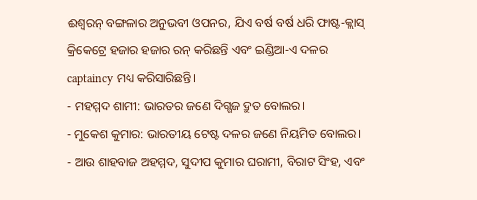ଈଶ୍ୱରନ୍ ବଙ୍ଗଳାର ଅନୁଭବୀ ଓପନର, ଯିଏ ବର୍ଷ ବର୍ଷ ଧରି ଫାଷ୍ଟ-କ୍ଲାସ୍ କ୍ରିକେଟ୍ରେ ହଜାର ହଜାର ରନ୍ କରିଛନ୍ତି ଏବଂ ଇଣ୍ଡିଆ-ଏ ଦଳର captaincy ମଧ୍ୟ କରିସାରିଛନ୍ତି।
- ମହମ୍ମଦ ଶାମୀ: ଭାରତର ଜଣେ ଦିଗ୍ଗଜ ଦ୍ରୁତ ବୋଲର।
- ମୁକେଶ କୁମାର: ଭାରତୀୟ ଟେଷ୍ଟ ଦଳର ଜଣେ ନିୟମିତ ବୋଲର।
- ଆଉ ଶାହବାଜ ଅହମ୍ମଦ, ସୁଦୀପ କୁମାର ଘରାମୀ, ବିରାଟ ସିଂହ, ଏବଂ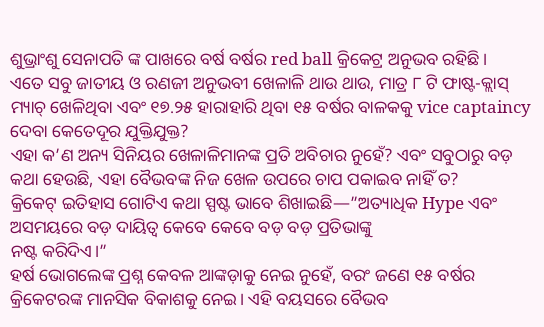ଶୁଭ୍ରାଂଶୁ ସେନାପତି ଙ୍କ ପାଖରେ ବର୍ଷ ବର୍ଷର red ball କ୍ରିକେଟ୍ର ଅନୁଭବ ରହିଛି।
ଏତେ ସବୁ ଜାତୀୟ ଓ ରଣଜୀ ଅନୁଭବୀ ଖେଳାଳି ଥାଉ ଥାଉ, ମାତ୍ର ୮ ଟି ଫାଷ୍ଟ-କ୍ଲାସ୍ ମ୍ୟାଚ୍ ଖେଳିଥିବା ଏବଂ ୧୭.୨୫ ହାରାହାରି ଥିବା ୧୫ ବର୍ଷର ବାଳକକୁ vice captaincy ଦେବା କେତେଦୂର ଯୁକ୍ତିଯୁକ୍ତ?
ଏହା କ’ଣ ଅନ୍ୟ ସିନିୟର ଖେଳାଳିମାନଙ୍କ ପ୍ରତି ଅବିଚାର ନୁହେଁ? ଏବଂ ସବୁଠାରୁ ବଡ଼ କଥା ହେଉଛି, ଏହା ବୈଭବଙ୍କ ନିଜ ଖେଳ ଉପରେ ଚାପ ପକାଇବ ନାହିଁ ତ?
କ୍ରିକେଟ୍ ଇତିହାସ ଗୋଟିଏ କଥା ସ୍ପଷ୍ଟ ଭାବେ ଶିଖାଇଛି—”ଅତ୍ୟାଧିକ Hype ଏବଂ ଅସମୟରେ ବଡ଼ ଦାୟିତ୍ୱ କେବେ କେବେ ବଡ଼ ବଡ଼ ପ୍ରତିଭାଙ୍କୁ
ନଷ୍ଟ କରିଦିଏ।”
ହର୍ଷ ଭୋଗଲେଙ୍କ ପ୍ରଶ୍ନ କେବଳ ଆଙ୍କଡ଼ାକୁ ନେଇ ନୁହେଁ, ବରଂ ଜଣେ ୧୫ ବର୍ଷର କ୍ରିକେଟରଙ୍କ ମାନସିକ ବିକାଶକୁ ନେଇ। ଏହି ବୟସରେ ବୈଭବ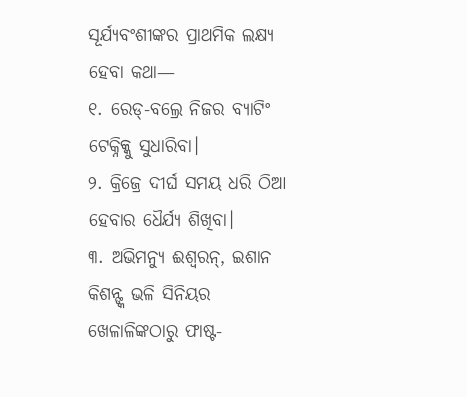ସୂର୍ଯ୍ୟବଂଶୀଙ୍କର ପ୍ରାଥମିକ ଲକ୍ଷ୍ୟ ହେବା କଥା—
୧. ରେଡ୍-ବଲ୍ରେ ନିଜର ବ୍ୟାଟିଂ ଟେକ୍ନିକ୍କୁ ସୁଧାରିବା।
୨. କ୍ରିଜ୍ରେ ଦୀର୍ଘ ସମୟ ଧରି ଠିଆ ହେବାର ଧୈର୍ଯ୍ୟ ଶିଖିବା।
୩. ଅଭିମନ୍ୟୁ ଈଶ୍ୱରନ୍, ଇଶାନ କିଶନ୍ଙ୍କ ଭଳି ସିନିୟର ଖେଳାଳିଙ୍କଠାରୁ ଫାଷ୍ଟ-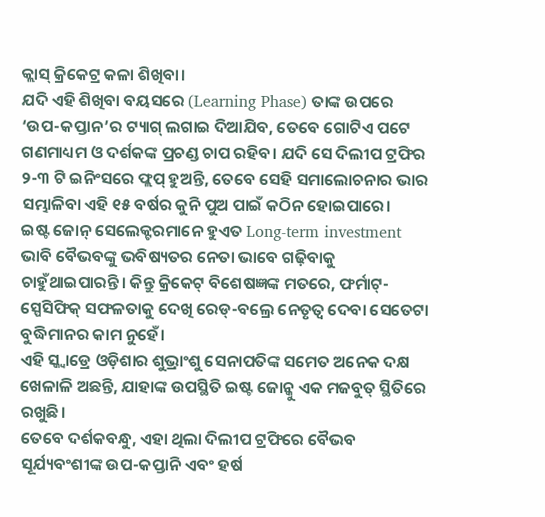କ୍ଲାସ୍ କ୍ରିକେଟ୍ର କଳା ଶିଖିବା।
ଯଦି ଏହି ଶିଖିବା ବୟସରେ (Learning Phase) ତାଙ୍କ ଉପରେ ‘ଉପ-କପ୍ତାନ’ର ଟ୍ୟାଗ୍ ଲଗାଇ ଦିଆଯିବ, ତେବେ ଗୋଟିଏ ପଟେ ଗଣମାଧ୍ୟମ ଓ ଦର୍ଶକଙ୍କ ପ୍ରଚଣ୍ଡ ଚାପ ରହିବ। ଯଦି ସେ ଦିଲୀପ ଟ୍ରଫିର ୨-୩ ଟି ଇନିଂସରେ ଫ୍ଲପ୍ ହୁଅନ୍ତି, ତେବେ ସେହି ସମାଲୋଚନାର ଭାର ସମ୍ଭାଳିବା ଏହି ୧୫ ବର୍ଷର କୁନି ପୁଅ ପାଇଁ କଠିନ ହୋଇପାରେ।
ଇଷ୍ଟ ଜୋନ୍ ସେଲେକ୍ଟରମାନେ ହୁଏତ Long-term investment ଭାବି ବୈଭବଙ୍କୁ ଭବିଷ୍ୟତର ନେତା ଭାବେ ଗଢ଼ିବାକୁ ଚାହୁଁଥାଇପାରନ୍ତି। କିନ୍ତୁ କ୍ରିକେଟ୍ ବିଶେଷଜ୍ଞଙ୍କ ମତରେ, ଫର୍ମାଟ୍-ସ୍ପେସିଫିକ୍ ସଫଳତାକୁ ଦେଖି ରେଡ୍-ବଲ୍ରେ ନେତୃତ୍ୱ ଦେବା ସେତେଟା ବୁଦ୍ଧିମାନର କାମ ନୁହେଁ।
ଏହି ସ୍କ୍ୱାଡ୍ରେ ଓଡ଼ିଶାର ଶୁଭ୍ରାଂଶୁ ସେନାପତିଙ୍କ ସମେତ ଅନେକ ଦକ୍ଷ ଖେଳାଳି ଅଛନ୍ତି, ଯାହାଙ୍କ ଉପସ୍ଥିତି ଇଷ୍ଟ ଜୋନ୍କୁ ଏକ ମଜବୁତ୍ ସ୍ଥିତିରେ ରଖୁଛି।
ତେବେ ଦର୍ଶକବନ୍ଧୁ, ଏହା ଥିଲା ଦିଲୀପ ଟ୍ରଫିରେ ବୈଭବ ସୂର୍ଯ୍ୟବଂଶୀଙ୍କ ଉପ-କପ୍ତାନି ଏବଂ ହର୍ଷ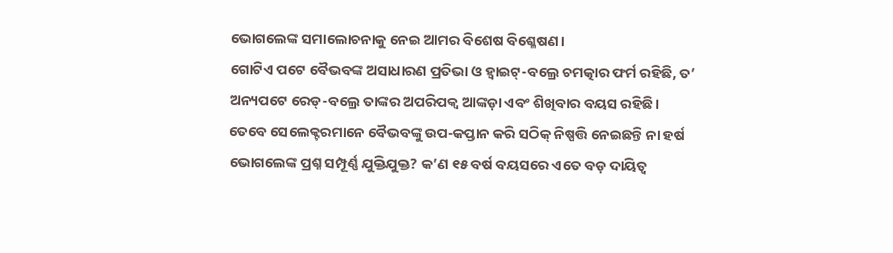ଭୋଗଲେଙ୍କ ସମାଲୋଚନାକୁ ନେଇ ଆମର ବିଶେଷ ବିଶ୍ଳେଷଣ।
ଗୋଟିଏ ପଟେ ବୈଭବଙ୍କ ଅସାଧାରଣ ପ୍ରତିଭା ଓ ହ୍ୱାଇଟ୍-ବଲ୍ରେ ଚମତ୍କାର ଫର୍ମ ରହିଛି, ତ’ ଅନ୍ୟପଟେ ରେଡ୍-ବଲ୍ରେ ତାଙ୍କର ଅପରିପକ୍ୱ ଆଙ୍କଡ଼ା ଏବଂ ଶିଖିବାର ବୟସ ରହିଛି।
ତେବେ ସେଲେକ୍ଟରମାନେ ବୈଭବଙ୍କୁ ଉପ-କପ୍ତାନ କରି ସଠିକ୍ ନିଷ୍ପତ୍ତି ନେଇଛନ୍ତି ନା ହର୍ଷ ଭୋଗଲେଙ୍କ ପ୍ରଶ୍ନ ସମ୍ପୂର୍ଣ୍ଣ ଯୁକ୍ତିଯୁକ୍ତ? କ’ଣ ୧୫ ବର୍ଷ ବୟସରେ ଏତେ ବଡ଼ ଦାୟିତ୍ୱ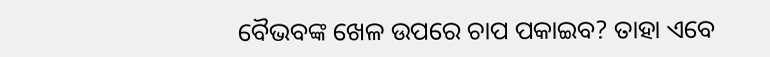ବୈଭବଙ୍କ ଖେଳ ଉପରେ ଚାପ ପକାଇବ? ତାହା ଏବେ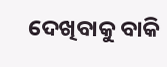ଦେଖିବାକୁ ବାକି